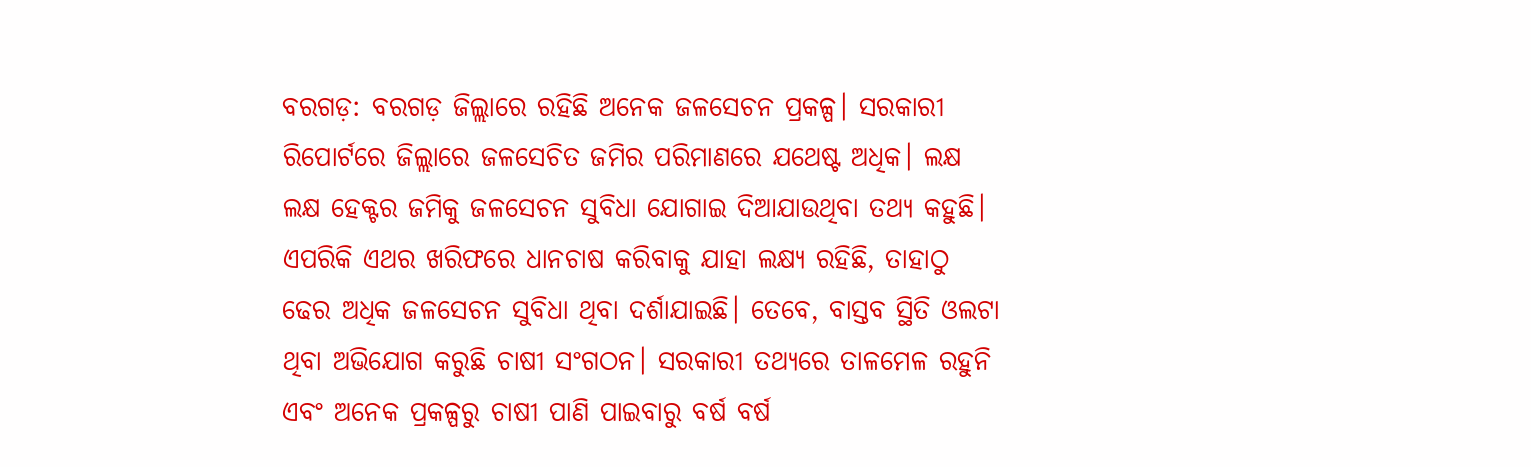ବରଗଡ଼: ବରଗଡ଼ ଜିଲ୍ଲାରେ ରହିଛି ଅନେକ ଜଳସେଚନ ପ୍ରକଳ୍ପ। ସରକାରୀ ରିପୋର୍ଟରେ ଜିଲ୍ଲାରେ ଜଳସେଚିତ ଜମିର ପରିମାଣରେ ଯଥେଷ୍ଟ ଅଧିକ। ଲକ୍ଷ ଲକ୍ଷ ହେକ୍ଟର ଜମିକୁ ଜଳସେଚନ ସୁବିଧା ଯୋଗାଇ ଦିଆଯାଉଥିବା ତଥ୍ୟ କହୁଛି। ଏପରିକି ଏଥର ଖରିଫରେ ଧାନଚାଷ କରିବାକୁ ଯାହା ଲକ୍ଷ୍ୟ ରହିଛି, ତାହାଠୁ ଢେର ଅଧିକ ଜଳସେଚନ ସୁବିଧା ଥିବା ଦର୍ଶାଯାଇଛି। ତେବେ, ବାସ୍ତବ ସ୍ଥିତି ଓଲଟା ଥିବା ଅଭିଯୋଗ କରୁଛି ଚାଷୀ ସଂଗଠନ। ସରକାରୀ ତଥ୍ୟରେ ତାଳମେଳ ରହୁନି ଏବଂ ଅନେକ ପ୍ରକଳ୍ପରୁ ଚାଷୀ ପାଣି ପାଇବାରୁ ବର୍ଷ ବର୍ଷ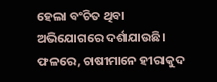ହେଲା ବଂଚିତ ଥିବା ଅଭିଯୋଗରେ ଦର୍ଶାଯାଉଛି। ଫଳରେ, ଚାଷୀମାନେ ହୀରାକୁଦ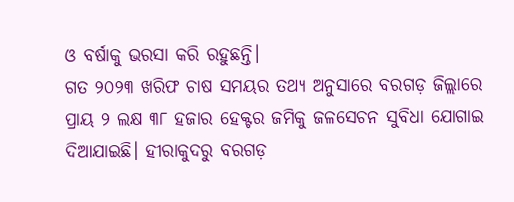ଓ ବର୍ଷାକୁ ଭରସା କରି ରହୁଛନ୍ତି।
ଗତ ୨୦୨୩ ଖରିଫ ଚାଷ ସମୟର ତଥ୍ୟ ଅନୁସାରେ ବରଗଡ଼ ଜିଲ୍ଲାରେ ପ୍ରାୟ ୨ ଲକ୍ଷ ୩୮ ହଜାର ହେକ୍ଟର ଜମିକୁ ଜଳସେଚନ ସୁବିଧା ଯୋଗାଇ ଦିଆଯାଇଛି। ହୀରାକୁଦରୁ ବରଗଡ଼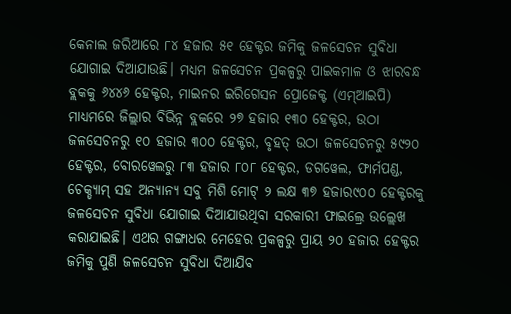କେନାଲ ଜରିଆରେ ୮୪ ହଜାର ୫୧ ହେକ୍ଟର ଜମିକୁ ଜଳସେଚନ ସୁବିଧା ଯୋଗାଇ ଦିଆଯାଉଛି। ମଧ୍ୟମ ଜଳସେଚନ ପ୍ରକଳ୍ପରୁ ପାଇକମାଳ ଓ ଝାରବନ୍ଧ ବ୍ଲକକୁ ୬୪୪୬ ହେକ୍ଟର, ମାଇନର ଇରିଗେସନ ପ୍ରୋଜେକ୍ଟ (ଏମ୍ଆଇପି) ମାଧ୍ୟମରେ ଜିଲ୍ଲାର ବିଭିନ୍ନ ବ୍ଲକରେ ୨୭ ହଜାର ୧୩୦ ହେକ୍ଟର, ଉଠା ଜଳସେଚନରୁ ୧୦ ହଜାର ୩୦୦ ହେକ୍ଟର, ବୃହତ୍ ଉଠା ଜଳସେଚନରୁ ୫୯୨୦ ହେକ୍ଟର, ବୋରୱେଲରୁ ୮୩ ହଜାର ୮୦୮ ହେକ୍ଟର, ଡଗୱେଲ, ଫାର୍ମପଣ୍ଡ, ଚେକ୍ଡ୍ୟାମ୍ ସହ ଅନ୍ୟାନ୍ୟ ସବୁ ମିଶି ମୋଟ୍ ୨ ଲକ୍ଷ ୩୭ ହଜାର୯୦୦ ହେକ୍ଟରକୁ ଜଳସେଚନ ସୁବିଧା ଯୋଗାଇ ଦିଆଯାଉଥିବା ସରକାରୀ ଫାଇଲ୍ରେ ଉଲ୍ଲେଖ କରାଯାଇଛି। ଏଥର ଗଙ୍ଗାଧର ମେହେର ପ୍ରକଳ୍ପରୁ ପ୍ରାୟ ୨୦ ହଜାର ହେକ୍ଟର ଜମିକୁ ପୁଣି ଜଳସେଚନ ସୁବିଧା ଦିଆଯିବ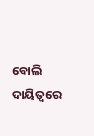ବୋଲି ଦାୟିତ୍ୱରେ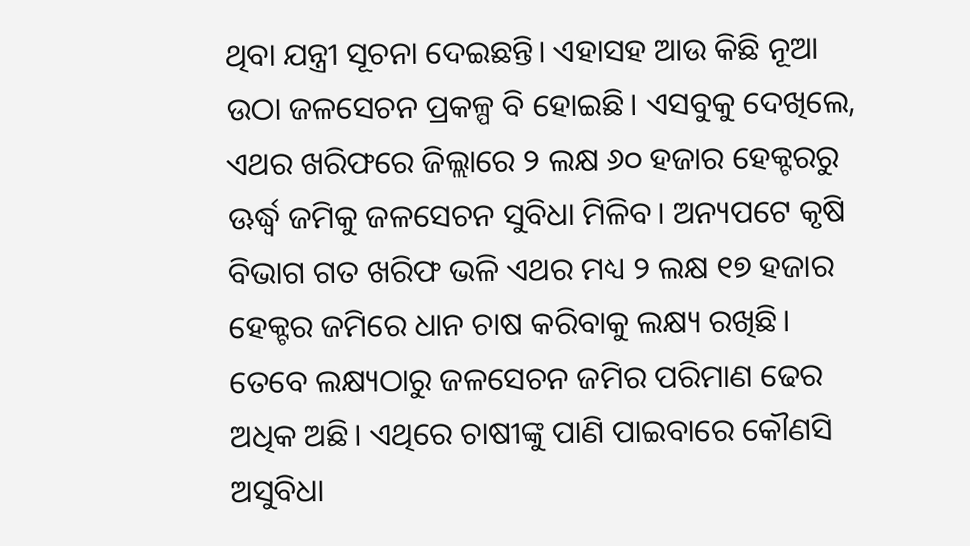ଥିବା ଯନ୍ତ୍ରୀ ସୂଚନା ଦେଇଛନ୍ତି। ଏହାସହ ଆଉ କିଛି ନୂଆ ଉଠା ଜଳସେଚନ ପ୍ରକଳ୍ପ ବି ହୋଇଛି। ଏସବୁକୁ ଦେଖିଲେ, ଏଥର ଖରିଫରେ ଜିଲ୍ଲାରେ ୨ ଲକ୍ଷ ୬୦ ହଜାର ହେକ୍ଟରରୁ ଊର୍ଦ୍ଧ୍ୱ ଜମିକୁ ଜଳସେଚନ ସୁବିଧା ମିଳିବ। ଅନ୍ୟପଟେ କୃଷି ବିଭାଗ ଗତ ଖରିଫ ଭଳି ଏଥର ମଧ୍ୟ ୨ ଲକ୍ଷ ୧୭ ହଜାର ହେକ୍ଟର ଜମିରେ ଧାନ ଚାଷ କରିବାକୁ ଲକ୍ଷ୍ୟ ରଖିଛି। ତେବେ ଲକ୍ଷ୍ୟଠାରୁ ଜଳସେଚନ ଜମିର ପରିମାଣ ଢେର ଅଧିକ ଅଛି। ଏଥିରେ ଚାଷୀଙ୍କୁ ପାଣି ପାଇବାରେ କୌଣସି ଅସୁବିଧା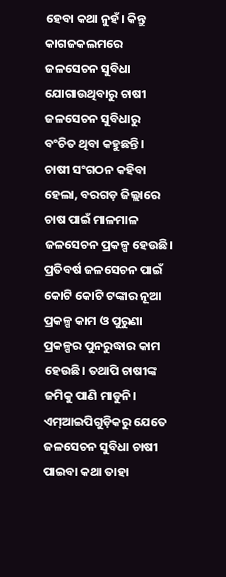ହେବା କଥା ନୁହଁ। କିନ୍ତୁ କାଗଜକଲମରେ ଜଳସେଚନ ସୁବିଧା ଯୋଗାଉଥିବାରୁ ଚାଷୀ ଜଳସେଚନ ସୁବିଧାରୁ ବଂଚିତ ଥିବା କହୁଛନ୍ତି।
ଚାଷୀ ସଂଗଠନ କହିବା ହେଲା, ବରଗଡ଼ ଜିଲ୍ଲାରେ ଚାଷ ପାଇଁ ମାଳମାଳ ଜଳସେଚନ ପ୍ରକଳ୍ପ ହେଉଛି। ପ୍ରତିବର୍ଷ ଜଳସେଚନ ପାଇଁ କୋଟି କୋଟି ଟଙ୍କାର ନୂଆ ପ୍ରକଳ୍ପ କାମ ଓ ପୁରୁଣା ପ୍ରକଳ୍ପର ପୁନରୁଦ୍ଧାର କାମ ହେଉଛି। ତଥାପି ଚାଷୀଙ୍କ ଜମିକୁ ପାଣି ମାଡୁନି। ଏମ୍ଆଇପିଗୁଡ଼ିକରୁ ଯେତେ ଜଳସେଚନ ସୁବିଧା ଚାଷୀ ପାଇବା କଥା ତାହା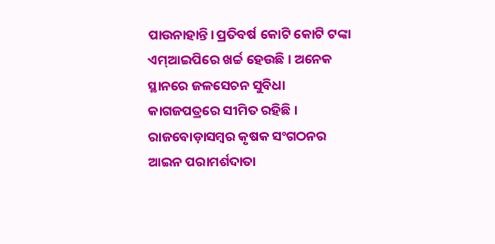ପାଉନାହାନ୍ତି। ପ୍ରତିବର୍ଷ କୋଟି କୋଟି ଟଙ୍କା ଏମ୍ଆଇପିରେ ଖର୍ଚ୍ଚ ହେଉଛି। ଅନେକ ସ୍ଥାନରେ ଜଳସେଚନ ସୁବିଧା କାଗଜପତ୍ରରେ ସୀମିତ ରହିଛି। ରାଜବୋଡ଼ାସମ୍ବର କୃଷକ ସଂଗଠନର ଆଇନ ପରାମର୍ଶଦାତା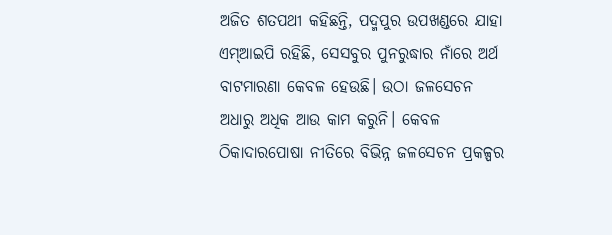ଅଜିତ ଶତପଥୀ କହିଛନ୍ତି, ପଦ୍ମପୁର ଉପଖଣ୍ଡରେ ଯାହା ଏମ୍ଆଇପି ରହିଛି, ସେସବୁର ପୁନରୁଦ୍ଧାର ନାଁରେ ଅର୍ଥ ବାଟମାରଣା କେବଳ ହେଉଛି। ଉଠା ଜଳସେଚନ ଅଧାରୁ ଅଧିକ ଆଉ କାମ କରୁନି। କେବଳ ଠିକାଦାରପୋଷା ନୀତିରେ ବିଭିନ୍ନ ଜଳସେଚନ ପ୍ରକଳ୍ପର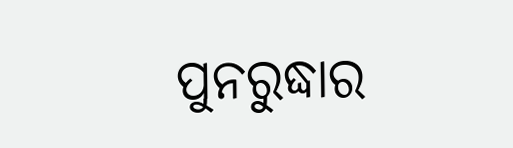ପୁନରୁଦ୍ଧାର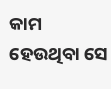କାମ ହେଉଥିବା ସେ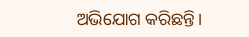ଅଭିଯୋଗ କରିଛନ୍ତି।